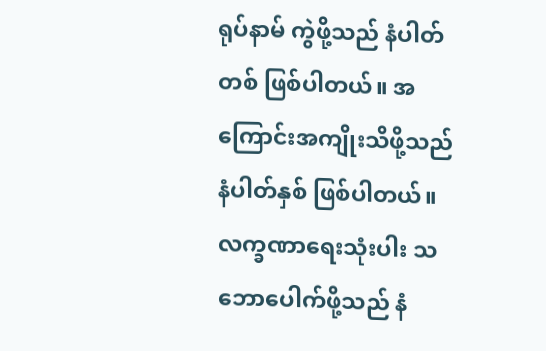ရုပ်နာမ် ကွဲဖို့သည် နံပါတ်တစ် ဖြစ်ပါတယ်။ အကြောင်းအကျိုးသိဖို့သည် နံပါတ်နှစ် ဖြစ်ပါတယ်။ လက္ခဏာရေးသုံးပါး သဘောပေါက်ဖို့သည် နံ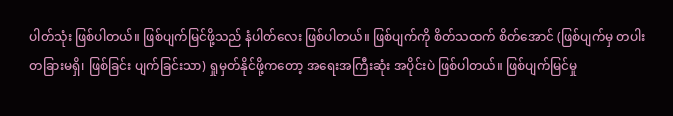ပါတ်သုံး ဖြစ်ပါတယ်။ ဖြစ်ပျက်မြင်ဖို့သည် နံပါတ်လေး ဖြစ်ပါတယ်။ ဖြစ်ပျက်ကို စိတ်သထက် စိတ်အောင် (ဖြစ်ပျက်မှ တပါး တခြားမရှိ၊ ဖြစ်ခြင်း ပျက်ခြင်းသာ) ရှုမှတ်နိုင်ဖို့ကတော့ အရေးအကြီးဆုံး အပိုင်းပဲ ဖြစ်ပါတယ်။ ဖြစ်ပျက်မြင်မှု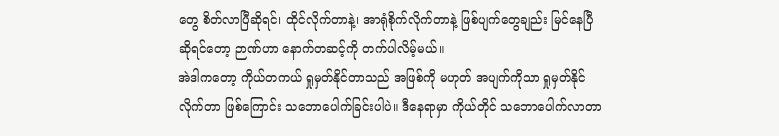တွေ စိတ်လာပြီဆိုရင်၊ ထိုင်လိုက်တာနဲ့၊ အာရုံစိုက်လိုက်တာနဲ့ ဖြစ်ပျက်တွေချည်း မြင်နေပြီဆိုရင်တော့ ဉာဏ်ဟာ နောက်တဆင့်ကို တက်ပါလိမ့်မယ်။
အဲဒါကတော့ ကိုယ်တကယ် ရှုမှတ်နိုင်တာသည် အဖြစ်ကို မဟုတ် အပျက်ကိုသာ ရှုမှတ်နိုင်လိုက်တာ ဖြစ်ကြောင်း သဘောပေါက်ခြင်းပါပဲ။ ဒီနေရာမှာ ကိုယ်တိုင် သဘောပေါက်လာတာ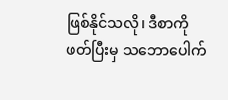ဖြစ်နိုင်သလို၊ ဒီစာကို ဖတ်ပြီးမှ သဘောပေါက်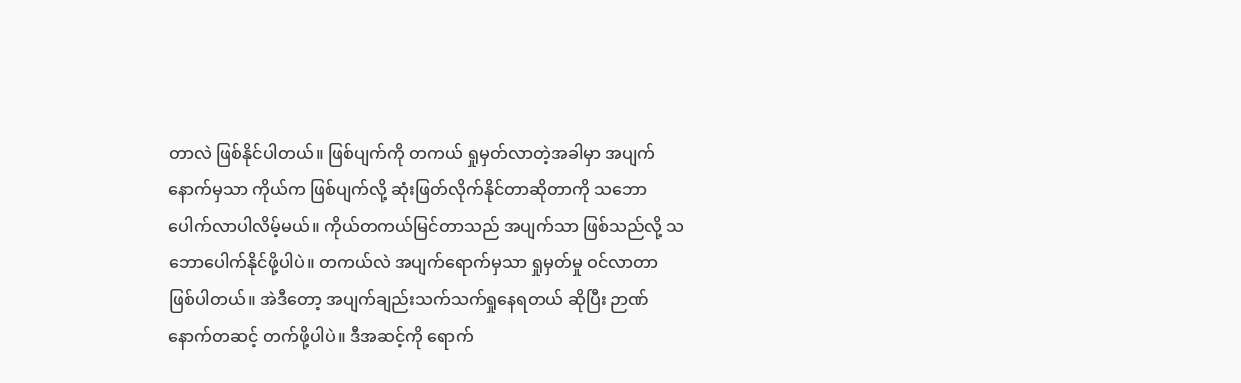တာလဲ ဖြစ်နိုင်ပါတယ်။ ဖြစ်ပျက်ကို တကယ် ရှုမှတ်လာတဲ့အခါမှာ အပျက်နောက်မှသာ ကိုယ်က ဖြစ်ပျက်လို့ ဆုံးဖြတ်လိုက်နိုင်တာဆိုတာကို သဘောပေါက်လာပါလိမ့်မယ်။ ကိုယ်တကယ်မြင်တာသည် အပျက်သာ ဖြစ်သည်လို့ သဘောပေါက်နိုင်ဖို့ပါပဲ။ တကယ်လဲ အပျက်ရောက်မှသာ ရှုမှတ်မှု ဝင်လာတာ ဖြစ်ပါတယ်။ အဲဒီတော့ အပျက်ချည်းသက်သက်ရှုနေရတယ် ဆိုပြီး ဉာဏ် နောက်တဆင့် တက်ဖို့ပါပဲ။ ဒီအဆင့်ကို ရောက်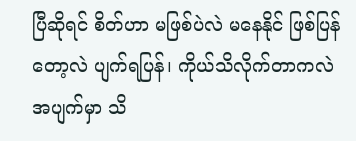ပြီဆိုရင် စိတ်ဟာ မဖြစ်ပဲလဲ မနေနိုင် ဖြစ်ပြန်တော့လဲ ပျက်ရပြန်၊ ကိုယ်သိလိုက်တာကလဲ အပျက်မှာ သိ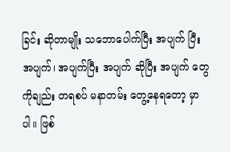ခြင်း ဆိုတာမျိုး သဘောပေါက်ပြီး အပျက် ပြီး အပျက်၊ အပျက်ပြီး အပျက် ဆိုပြီး အပျက် တွေကိုချည်း တရစပ် မနာတမ်း တွေ့နေရတော့ မှာပါ။ ဖြစ်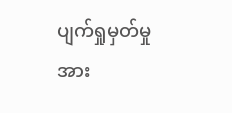ပျက်ရှုမှတ်မှု အား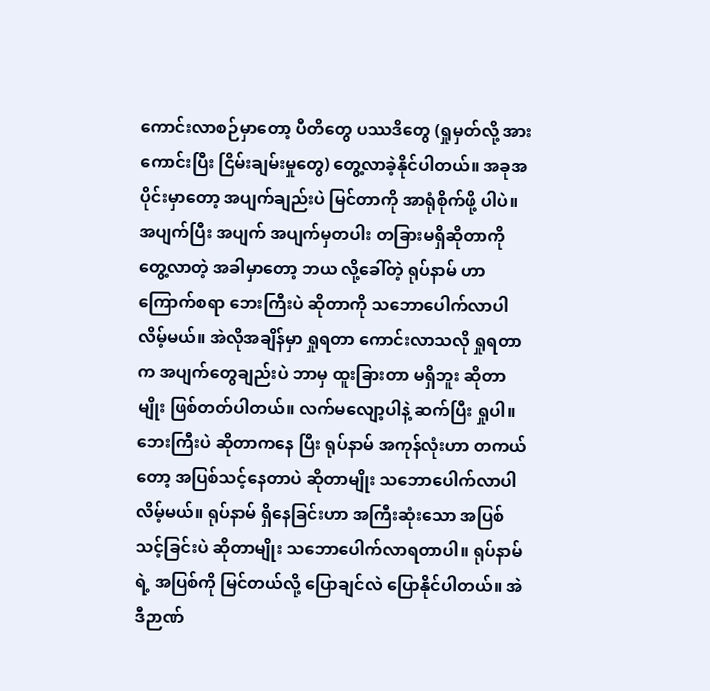ကောင်းလာစဉ်မှာတော့ ပီတိတွေ ပဿဒိတွေ (ရှုမှတ်လို့ အားကောင်းပြီး ငြိမ်းချမ်းမှုတွေ) တွေ့လာခဲ့နိုင်ပါတယ်။ အခုအပိုင်းမှာတော့ အပျက်ချည်းပဲ မြင်တာကို အာရုံစိုက်ဖို့ ပါပဲ။ အပျက်ပြီး အပျက် အပျက်မှတပါး တခြားမရှိဆိုတာကို တွေ့လာတဲ့ အခါမှာတော့ ဘယ လို့ခေါ်တဲ့ ရုပ်နာမ် ဟာ ကြောက်စရာ ဘေးကြီးပဲ ဆိုတာကို သဘောပေါက်လာပါလိမ့်မယ်။ အဲလိုအချိန်မှာ ရှုရတာ ကောင်းလာသလို ရှုရတာက အပျက်တွေချည်းပဲ ဘာမှ ထူးခြားတာ မရှိဘူး ဆိုတာမျိုး ဖြစ်တတ်ပါတယ်။ လက်မလျော့ပါနဲ့ ဆက်ပြီး ရှုပါ။ ဘေးကြီးပဲ ဆိုတာကနေ ပြီး ရုပ်နာမ် အကုန်လုံးဟာ တကယ်တော့ အပြစ်သင့်နေတာပဲ ဆိုတာမျိုး သဘောပေါက်လာပါလိမ့်မယ်။ ရုပ်နာမ် ရှိနေခြင်းဟာ အကြီးဆုံးသော အပြစ်သင့်ခြင်းပဲ ဆိုတာမျိုး သဘောပေါက်လာရတာပါ။ ရုပ်နာမ် ရဲ့ အပြစ်ကို မြင်တယ်လို့ ပြောချင်လဲ ပြောနိုင်ပါတယ်။ အဲဒီဉာဏ်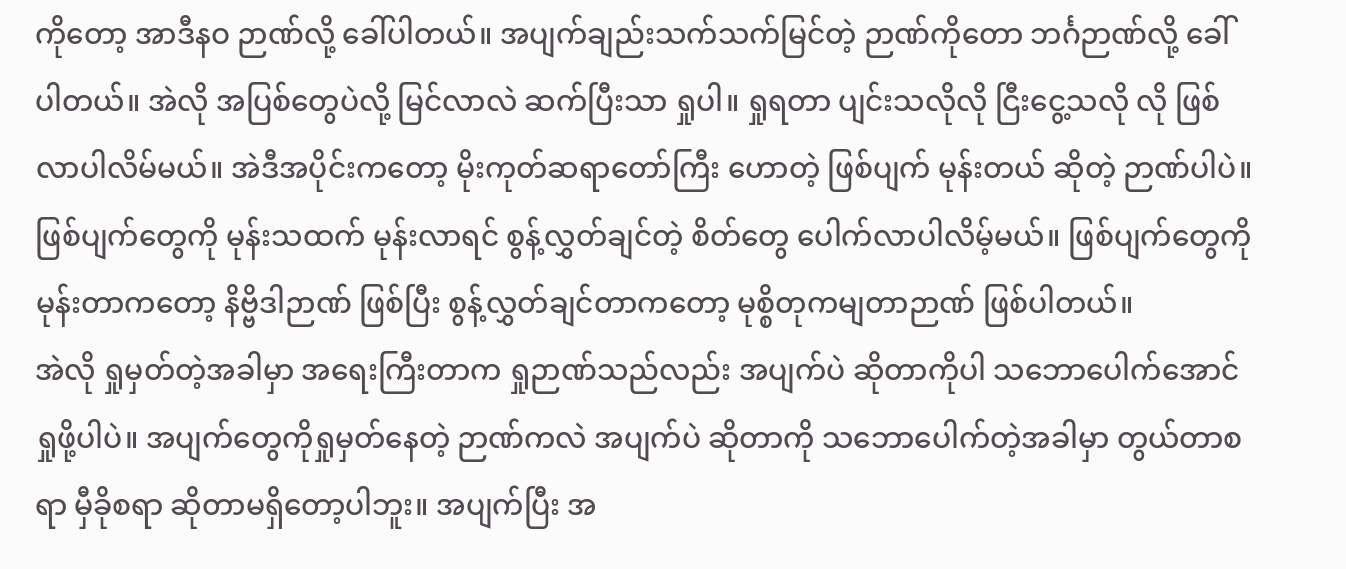ကိုတော့ အာဒီနဝ ဉာဏ်လို့ ခေါ်ပါတယ်။ အပျက်ချည်းသက်သက်မြင်တဲ့ ဉာဏ်ကိုတော ဘင်္ဂဉာဏ်လို့ ခေါ်ပါတယ်။ အဲလို အပြစ်တွေပဲလို့ မြင်လာလဲ ဆက်ပြီးသာ ရှုပါ။ ရှုရတာ ပျင်းသလိုလို ငြီးငွေ့သလို လို ဖြစ်လာပါလိမ်မယ်။ အဲဒီအပိုင်းကတော့ မိုးကုတ်ဆရာတော်ကြီး ဟောတဲ့ ဖြစ်ပျက် မုန်းတယ် ဆိုတဲ့ ဉာဏ်ပါပဲ။ ဖြစ်ပျက်တွေကို မုန်းသထက် မုန်းလာရင် စွန့်လွှတ်ချင်တဲ့ စိတ်တွေ ပေါက်လာပါလိမ့်မယ်။ ဖြစ်ပျက်တွေကို မုန်းတာကတော့ နိဗ္ဗိဒါဉာဏ် ဖြစ်ပြီး စွန့်လွှတ်ချင်တာကတော့ မုစ္စိတုကမျတာဉာဏ် ဖြစ်ပါတယ်။
အဲလို ရှုမှတ်တဲ့အခါမှာ အရေးကြီးတာက ရှုဉာဏ်သည်လည်း အပျက်ပဲ ဆိုတာကိုပါ သဘောပေါက်အောင် ရှုဖို့ပါပဲ။ အပျက်တွေကိုရှုမှတ်နေတဲ့ ဉာဏ်ကလဲ အပျက်ပဲ ဆိုတာကို သဘောပေါက်တဲ့အခါမှာ တွယ်တာစရာ မှီခိုစရာ ဆိုတာမရှိတော့ပါဘူး။ အပျက်ပြီး အ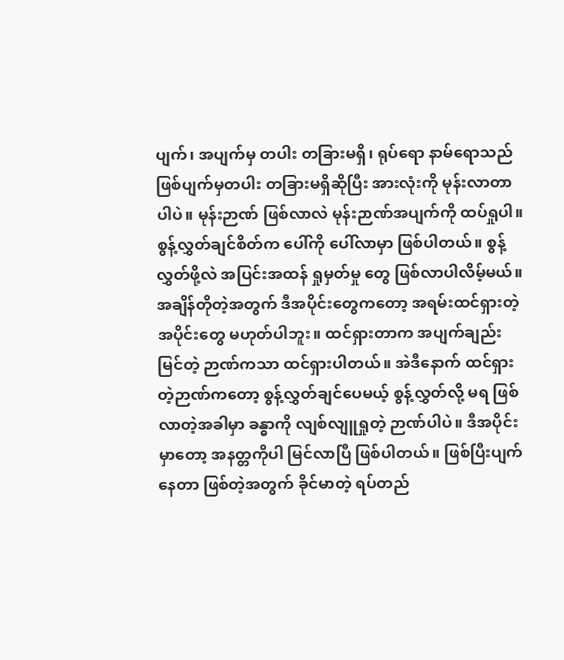ပျက်၊ အပျက်မှ တပါး တခြားမရှိ၊ ရုပ်ရော နာမ်ရောသည် ဖြစ်ပျက်မှတပါး တခြားမရှိဆိုပြီး အားလုံးကို မုန်းလာတာပါပဲ။ မုန်းဉာဏ် ဖြစ်လာလဲ မုန်းဉာဏ်အပျက်ကို ထပ်ရှုပါ။ စွန့်လွှတ်ချင်စိတ်က ပေါ်ကို ပေါ်လာမှာ ဖြစ်ပါတယ်။ စွန့်လွှတ်ဖို့လဲ အပြင်းအထန် ရှုမှတ်မှု တွေ ဖြစ်လာပါလိမ့်မယ်။ အချိန်တိုတဲ့အတွက် ဒီအပိုင်းတွေကတော့ အရမ်းထင်ရှားတဲ့ အပိုင်းတွေ မဟုတ်ပါဘူး။ ထင်ရှားတာက အပျက်ချည်းမြင်တဲ့ ဉာဏ်ကသာ ထင်ရှားပါတယ်။ အဲဒီနောက် ထင်ရှားတဲ့ဉာဏ်ကတော့ စွန့်လွှတ်ချင်ပေမယ့် စွန့်လွှတ်လို့ မရ ဖြစ်လာတဲ့အခါမှာ ခန္ဓာကို လျစ်လျူရှုတဲ့ ဉာဏ်ပါပဲ။ ဒီအပိုင်းမှာတော့ အနတ္တကိုပါ မြင်လာပြီ ဖြစ်ပါတယ်။ ဖြစ်ပြီးပျက်နေတာ ဖြစ်တဲ့အတွက် ခိုင်မာတဲ့ ရပ်တည်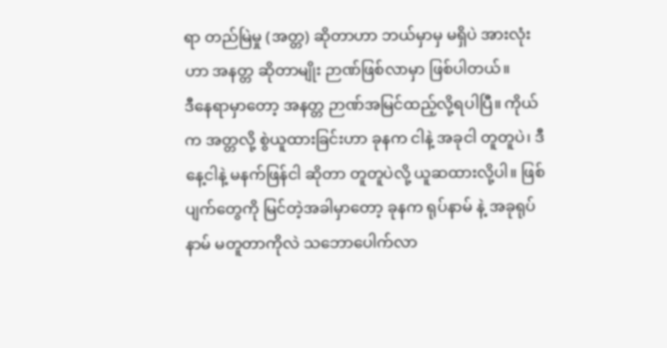ရာ တည်မြဲမှု (အတ္တ) ဆိုတာဟာ ဘယ်မှာမှ မရှိပဲ အားလုံးဟာ အနတ္တ ဆိုတာမျိုး ဉာဏ်ဖြစ်လာမှာ ဖြစ်ပါတယ်။
ဒီနေရာမှာတော့ အနတ္တ ဉာဏ်အမြင်ထည့်လို့ရပါပြီ။ ကိုယ်က အတ္တလို့ စွဲယူထားခြင်းဟာ ခုနက ငါနဲ့ အခုငါ တူတူပဲ၊ ဒီနေ့ငါနဲ့ မနက်ဖြန်ငါ ဆိုတာ တူတူပဲလို့ ယူဆထားလို့ပါ။ ဖြစ်ပျက်တွေကို မြင်တဲ့အခါမှာတော့ ခုနက ရုပ်နာမ် နဲ့ အခုရုပ်နာမ် မတူတာကိုလဲ သဘောပေါက်လာ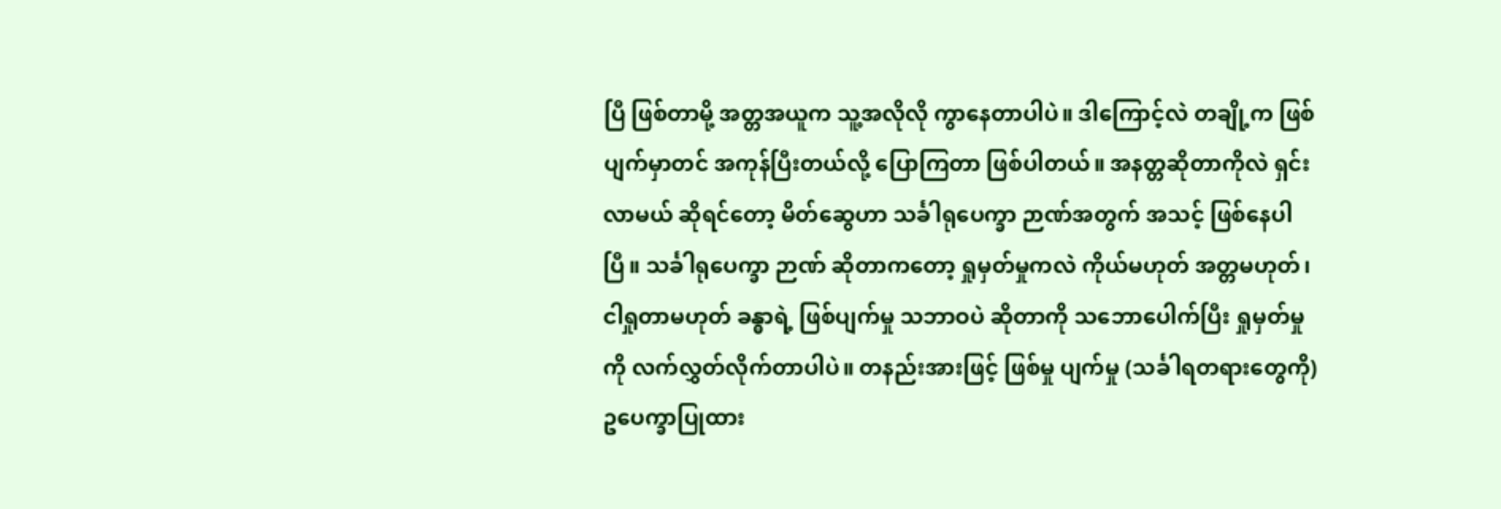ပြီ ဖြစ်တာမို့ အတ္တအယူက သူ့အလိုလို ကွာနေတာပါပဲ။ ဒါကြောင့်လဲ တချို့က ဖြစ်ပျက်မှာတင် အကုန်ပြီးတယ်လို့ ပြောကြတာ ဖြစ်ပါတယ်။ အနတ္တဆိုတာကိုလဲ ရှင်းလာမယ် ဆိုရင်တော့ မိတ်ဆွေဟာ သင်္ခါရုပေက္ခာ ဉာဏ်အတွက် အသင့် ဖြစ်နေပါပြီ။ သင်္ခါရုပေက္ခာ ဉာဏ် ဆိုတာကတော့ ရှုမှတ်မှုကလဲ ကိုယ်မဟုတ် အတ္တမဟုတ်၊ ငါရှုတာမဟုတ် ခန္ဓာရဲ့ ဖြစ်ပျက်မှု သဘာဝပဲ ဆိုတာကို သဘောပေါက်ပြီး ရှုမှတ်မှုကို လက်လွှတ်လိုက်တာပါပဲ။ တနည်းအားဖြင့် ဖြစ်မှု ပျက်မှု (သင်္ခါရတရားတွေကို) ဥပေက္ခာပြုထား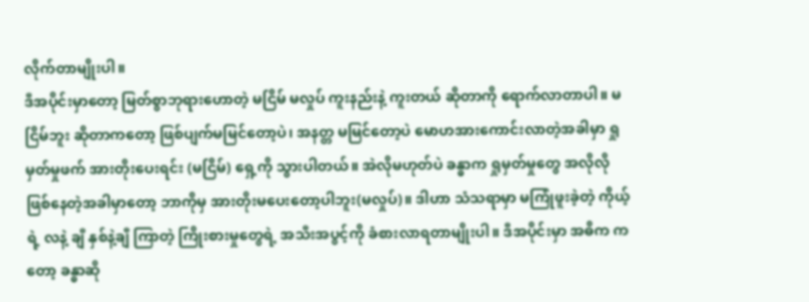လိုက်တာမျိုးပါ။
ဒီအပိုင်းမှာတော့ မြတ်စွာဘုရားဟောတဲ့ မငြိမ် မလှုပ် ကူးနည်းနဲ့ ကူးတယ် ဆိုတာကို ရောက်လာတာပါ။ မငြိမ်ဘူး ဆိုတာကတော့ ဖြစ်ပျက်မမြင်တော့ပဲ၊ အနတ္တ မမြင်တော့ပဲ မောဟအားကောင်းလာတဲ့အခါမှာ ရှုမှတ်မှုဖက် အားတိုးပေးရင်း (မငြိမ်) ရှေ့ကို သွားပါတယ်။ အဲလိုမဟုတ်ပဲ ခန္ဓာက ရှုမှတ်မှုတွေ အလိုလို ဖြစ်နေတဲ့အခါမှာတော့ ဘာကိုမှ အားတိုးမပေးတော့ပါဘူး(မလှုပ်)။ ဒါဟာ သံသရာမှာ မကြုံဖူးခဲ့တဲ့ ကိုယ့်ရဲ့ လနဲ့ ချီ နှစ်နဲ့ချီ ကြာတဲ့ ကြိုးစားမှုတွေရဲ့ အသီးအပွင့်ကို ခံစားလာရတာမျိုးပါ။ ဒီအပိုင်းမှာ အဓိက ကတော့ ခန္ဓာဆို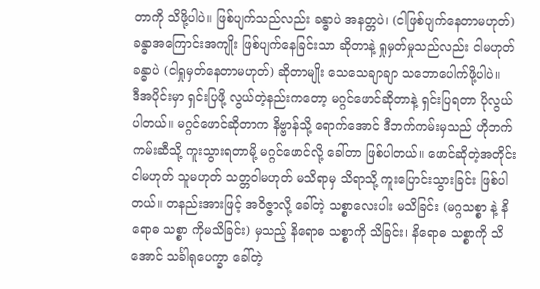တာကို သိဖို့ပါပဲ။ ဖြစ်ပျက်သည်လည်း ခန္ဓာပဲ အနတ္တပဲ၊ (ငါဖြစ်ပျက်နေတာမဟုတ်) ခန္ဓာအကြောင်းအကျိုး ဖြစ်ပျက်နေခြင်းသာ ဆိုတာနဲ့ ရှုမှတ်မှုသည်လည်း ငါမဟုတ် ခန္ဓာပဲ (ငါရှုမှတ်နေတာမဟုတ်) ဆိုတာမျိုး သေသေချာချာ သဘောပေါက်ဖို့ပါပဲ။
ဒီအပိုင်းမှာ ရှင်းပြဖို့ လွယ်တဲ့နည်းကတော့ မဂ္ဂင်ဖောင်ဆိုတာနဲ့ ရှင်းပြရတာ ပိုလွယ်ပါတယ်။ မဂ္ဂင်ဖောင်ဆိုတာက နိဗ္ဗာန်သို့ ရောက်အောင် ဒီဘက်ကမ်းမှသည် ဟိုဘက်ကမ်းဆီသို့ ကူးသွားရတာမို့ မဂ္ဂင်ဖောင်လို့ ခေါ်တာ ဖြစ်ပါတယ်။ ဖောင်ဆိုတဲ့အတိုင်း ငါမဟုတ် သူမဟုတ် သတ္တဝါမဟုတ် မသိရာမှ သိရာသို့ ကူးပြောင်းသွားခြင်း ဖြစ်ပါတယ်။ တနည်းအားဖြင့် အဝိဇ္ဇာလို့ ခေါ်တဲ့ သစ္စာလေးပါး မသိခြင်း (မဂ္ဂသစ္စာ နဲ့ နိရောဓ သစ္စာ ကိုမသိခြင်း) မှသည့် နိရောဓ သစ္စာကို သိခြင်း၊ နိရောဓ သစ္စာကို သိအောင် သင်္ခါရုပေက္ခာ ခေါ်တဲ့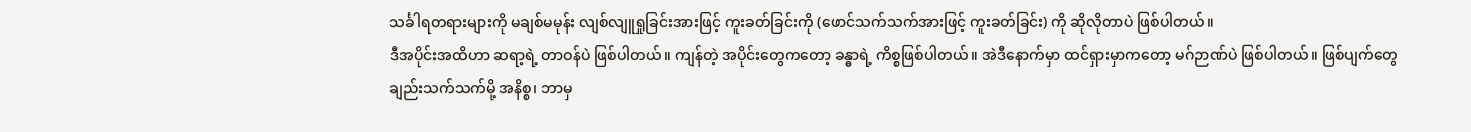သင်္ခါရတရားများကို မချစ်မမုန်း လျစ်လျူရှုခြင်းအားဖြင့် ကူးခတ်ခြင်းကို (ဖောင်သက်သက်အားဖြင့် ကူးခတ်ခြင်း) ကို ဆိုလိုတာပဲ ဖြစ်ပါတယ်။
ဒီအပိုင်းအထိဟာ ဆရာ့ရဲ့ တာဝန်ပဲ ဖြစ်ပါတယ်။ ကျန်တဲ့ အပိုင်းတွေကတော့ ခန္ဓာရဲ့ ကိစ္စဖြစ်ပါတယ်။ အဲဒီနောက်မှာ ထင်ရှားမှာကတော့ မဂ်ဉာဏ်ပဲ ဖြစ်ပါတယ်။ ဖြစ်ပျက်တွေချည်းသက်သက်မို့ အနိစ္စ၊ ဘာမှ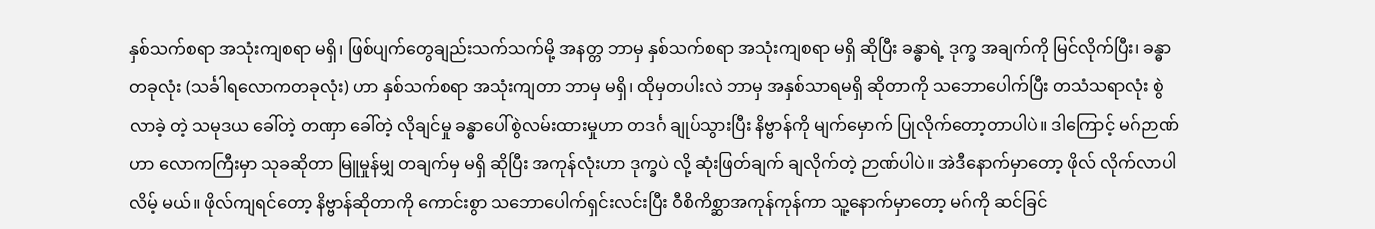နှစ်သက်စရာ အသုံးကျစရာ မရှိ၊ ဖြစ်ပျက်တွေချည်းသက်သက်မို့ အနတ္တ ဘာမှ နှစ်သက်စရာ အသုံးကျစရာ မရှိ ဆိုပြီး ခန္ဓာရဲ့ ဒုက္ခ အချက်ကို မြင်လိုက်ပြီး၊ ခန္ဓာတခုလုံး (သင်္ခါရလောကတခုလုံး) ဟာ နှစ်သက်စရာ အသုံးကျတာ ဘာမှ မရှိ၊ ထိုမှတပါးလဲ ဘာမှ အနှစ်သာရမရှိ ဆိုတာကို သဘောပေါက်ပြီး တသံသရာလုံး စွဲလာခဲ့ တဲ့ သမုဒယ ခေါ်တဲ့ တဏှာ ခေါ်တဲ့ လိုချင်မှု ခန္ဓာပေါ်စွဲလမ်းထားမှုဟာ တဒင်္ဂ ချုပ်သွားပြီး နိဗ္ဗာန်ကို မျက်မှောက် ပြုလိုက်တော့တာပါပဲ။ ဒါကြောင့် မဂ်ဉာဏ်ဟာ လောကကြီးမှာ သုခဆိုတာ မြူမှုန်မျှ တချက်မှ မရှိ ဆိုပြီး အကုန်လုံးဟာ ဒုက္ခပဲ လို့ ဆုံးဖြတ်ချက် ချလိုက်တဲ့ ဉာဏ်ပါပဲ။ အဲဒီနောက်မှာတော့ ဖိုလ် လိုက်လာပါလိမ့် မယ်။ ဖိုလ်ကျရင်တော့ နိဗ္ဗာန်ဆိုတာကို ကောင်းစွာ သဘောပေါက်ရှင်းလင်းပြီး ဝီစိကိစ္ဆာအကုန်ကုန်ကာ သူ့နောက်မှာတော့ မဂ်ကို ဆင်ခြင်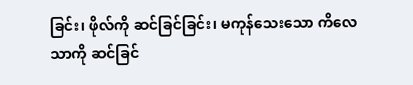ခြင်း၊ ဖိုလ်ကို ဆင်ခြင်ခြင်း၊ မကုန်သေးသော ကိလေသာကို ဆင်ခြင်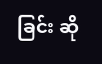ခြင်း ဆို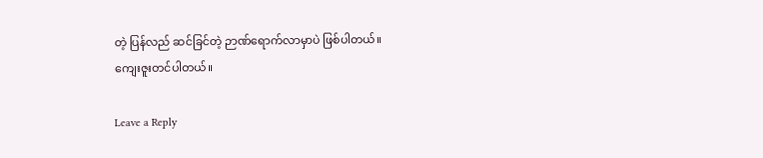တဲ့ ပြန်လည် ဆင်ခြင်တဲ့ ဉာဏ်ရောက်လာမှာပဲ ဖြစ်ပါတယ်။
ကျေးဇူးတင်ပါတယ်။

Leave a Reply